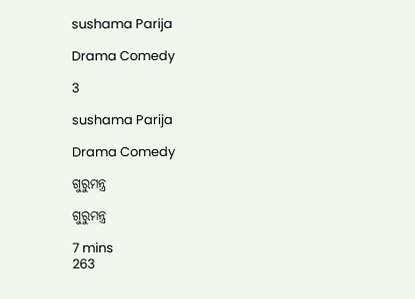sushama Parija

Drama Comedy

3

sushama Parija

Drama Comedy

ଗୁରୁମନ୍ତ୍ର

ଗୁରୁମନ୍ତ୍ର

7 mins
263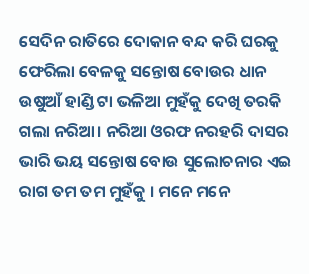ସେଦିନ ରାତିରେ ଦୋକାନ ବନ୍ଦ କରି ଘରକୁ ଫେରିଲା ବେଳକୁ ସନ୍ତୋଷ ବୋଉର ଧାନ ଉଷୁଆଁ ହାଣ୍ଡି ଟା ଭଳିଆ ମୁହଁକୁ ଦେଖି ତରକି ଗଲା ନରିଆ। ନରିଆ ଓରଫ ନରହରି ଦାସର ଭାରି ଭୟ ସନ୍ତୋଷ ବୋଉ ସୁଲୋଚନାର ଏଇ ରାଗ ତମ ତମ ମୁହଁକୁ । ମନେ ମନେ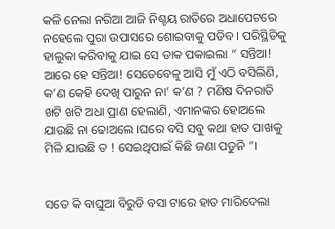କଳି ନେଲା ନରିଆ ଆଜି ନିଶ୍ଚୟ ରାତିରେ ଅଧାପେଟରେ ନହେଲେ ପୁରା ଉପାସରେ ଶୋଇବାକୁ ପଡିବ । ପରିସ୍ଥିତିକୁ ହାଲୁକା କରିବାକୁ ଯାଇ ସେ ଡାକ ପକାଇଲା “ ସନ୍ତିଆ! ଆରେ ହେ ସନ୍ତିଆ! ସେତେବେଳୁ ଆସି ମୁଁ ଏଠି ବସିଲିଣି, କ’ଣ କେହି ଦେଖି ପାରୁନ ନା’ କ’ଣ ? ମଣିଷ ଦିନରାତି ଖଟି ଖଟି ଅଧା ପ୍ରାଣ ହେଲାଣି, ଏମାନଙ୍କର ହୋଅଲେ ଯାଉଛି ନା ଢୋଅଲେ ।ଘରେ ବସି ସବୁ କଥା ହାତ ପାଖକୁ ମିଳି ଯାଉଛି ତ ! ସେଇଥିପାଇଁ କିଛି ଜଣା ପଡୁନି “।


ସତେ କି ବାଘୁଆ ବିରୁଡି ବସା ଟାରେ ହାତ ମାରିଦେଲା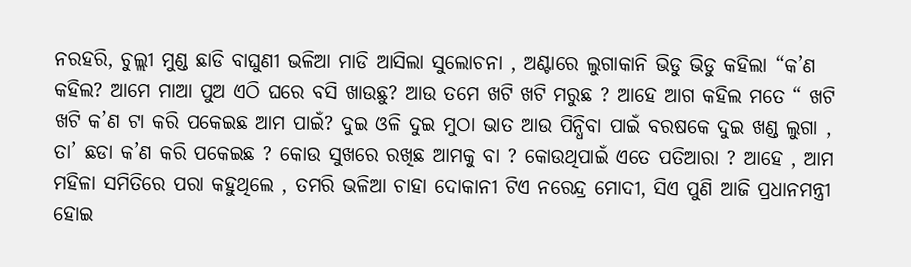ନରହରି, ଚୁଲ୍ଲୀ ମୁଣ୍ଡ ଛାଡି ବାଘୁଣୀ ଭଳିଆ ମାଡି ଆସିଲା ସୁଲୋଚନା , ଅଣ୍ଟାରେ ଲୁଗାକାନି ଭିଡୁ ଭିଡୁ କହିଲା “କ’ଣ କହିଲ? ଆମେ ମାଆ ପୁଅ ଏଠି ଘରେ ବସି ଖାଉଛୁ? ଆଉ ତମେ ଖଟି ଖଟି ମରୁଛ ? ଆହେ ଆଗ କହିଲ ମତେ “ ଖଟି ଖଟି କ’ଣ ଟା କରି ପକେଇଛ ଆମ ପାଇଁ? ଦୁଇ ଓଳି ଦୁଇ ମୁଠା ଭାତ ଆଉ ପିନ୍ଧିବା ପାଇଁ ବରଷକେ ଦୁଇ ଖଣ୍ଡ ଲୁଗା , ତା’ ଛଡା କ’ଣ କରି ପକେଇଛ ? କୋଉ ସୁଖରେ ରଖିଛ ଆମକୁ ବା ? କୋଉଥିପାଇଁ ଏତେ ପତିଆରା ? ଆହେ , ଆମ ମହିଳା ସମିତିରେ ପରା କହୁଥିଲେ , ତମରି ଭଳିଆ ଚାହା ଦୋକାନୀ ଟିଏ ନରେନ୍ଦ୍ର ମୋଦୀ, ସିଏ ପୁଣି ଆଜି ପ୍ରଧାନମନ୍ତ୍ରୀ ହୋଇ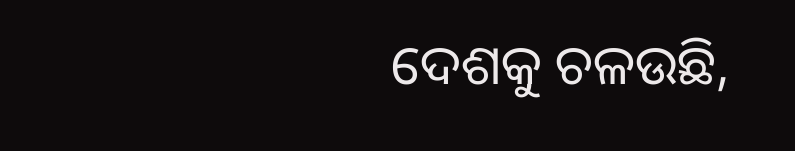ଦେଶକୁ ଚଳଉଛି,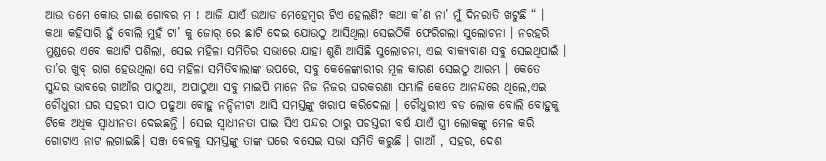ଆଉ ତମେ କୋଉ ଗାଈ ଗୋବର ମ ! ଆଜି ଯାଏଁ ଉଆଡ ମେହେମ୍ବର ଟିଏ ହେଲଣି? କଥା କ’ଣ ନା’ ମୁଁ ଦିନରାତି ଖଟୁଛି “ । କଥା କହିସାରି ହୁଁ ବୋଲି ମୁହଁ ଟା’ କୁ ଜୋର୍ ରେ ଛାଟି ଦେଇ ଯୋଉଠୁ ଆସିଥିଲା ସେଇଠିକି ଫେରିଗଲା ସୁଲୋଚନା । ନରହରି ମୁଣ୍ଡରେ ଏବେ କଥାଟି ପଶିଲା, ସେଇ ମହିଳା ସମିତିର ସଭାରେ ଯାହା ଶୁଣି ଆସିଛି ସୁଲୋଚନା, ଏଇ ବାକ୍ୟବାଣ ସବୁ ସେଇଥିପାଇଁ । ତା’ର ଖୁବ୍ ରାଗ ହେଉଥିଲା ସେ ମହିଳା ସମିତିବାଲାଙ୍କ ଉପରେ, ସବୁ କେଳେଙ୍କାରୀର ମୂଳ କାରଣ ସେଇଠୁ ଆରମ୍ଭ । କେତେ ସୁନ୍ଦର ଭାବରେ ଗାଆଁର ପାଠୁଆ, ଅପାଠୁଆ ସବୁ ମାଇପି ମାନେ ନିଜ ନିଜର ଘରକରଣା ସମ୍ଭାଳି କେତେ ଆନନ୍ଦରେ ଥିଲେ,ଏଇ ଚୌଧୁରୀ ଘର ସହରୀ ପାଠ ପଢୁଆ ବୋହୁ ନନ୍ଦିନୀଟା ଆସି ସମସ୍ତଙ୍କୁ ଖରାପ କରିଦେଲା । ଚୌଧୁରୀଏ ବଡ ଲୋକ ବୋଲି ବୋହୁକୁ ଟିକେ ଅଧିକ ସ୍ୱାଧୀନତା ଦେଇଛନ୍ତି । ସେଇ ସ୍ୱାଧୀନତା ପାଇ ସିଏ ପନ୍ଦର ଠାରୁ ପଚସ୍ତରୀ ବର୍ଷ ଯାଏଁ ସ୍ତ୍ରୀ ଲୋକଙ୍କୁ ମେଳ କରି ଗୋଟାଏ ନାଟ ଲଗାଇଛି। ସଞ୍ଜ ବେଳକୁ ସମସ୍ତଙ୍କୁ ତାଙ୍କ ଘରେ ବସେଇ ସଭା ସମିତି କରୁଛି । ଗାଆଁ , ସହର, ଦେଶ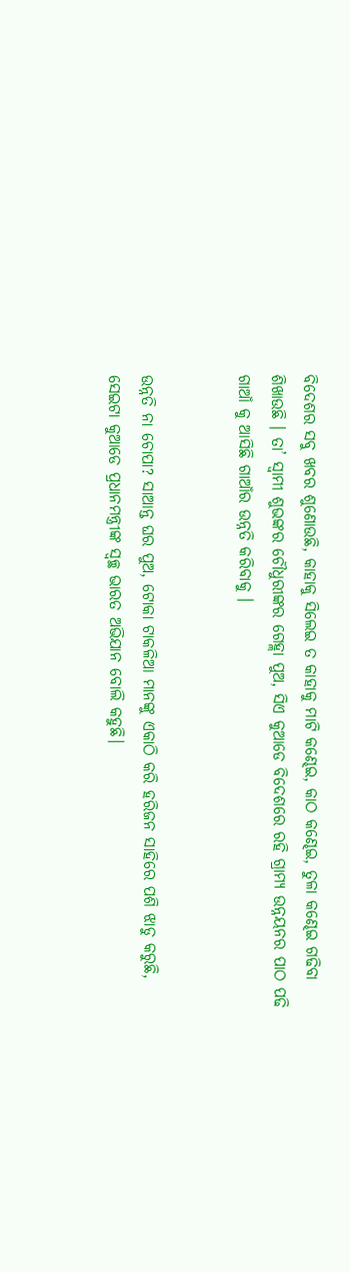ବିଦେଶର ସବୁ ଖବର ଶୁଣୋଉଛି, କାହାକୁ ସିଲେଇ ତ କାହାକୁ ମାଟି କଣ୍ଢେଇ, କାଠ କଣ୍ଢେଇ, ତୁଳା କଣ୍ଢେଇ ଗଢିବା ଶିଖାଉଛି । ତା’ ସ୍ୱାମୀ ଶୁଭଙ୍କର ଚୌଧୁରୀଙ୍କର ଗେହ୍ଲା ପୁଅ, ସିଏ କୁଆଡେ ବିଦେଶରେ ରହି ଗ୍ରାମ୍ୟ ଉନ୍ନୟନର ପାଠ ପଢି ଗାଆଁ କୁ ଆସିଛି ଗାଆଁର ଉନ୍ନତି କରିବାକୁ ।


ଉନ୍ନତି ନା ଚୋପା? ସାଆନ୍ତ ଘର ପୁଅ, ଟୋକା ଟାକଳିଆ ମାନଙ୍କୁ ଏକାଠି କରି ହରିଜନ ସାହିରେ ପଶି ଝାଡୁ କରୁଛି, ସେଇଟା କୁଆଡେ ପ୍ରଧାନମନ୍ତ୍ରୀଙ୍କ ସ୍ୱଚ୍ଛ ଭାରତ ଅଭିଯାନ ବୋଲି କହୁଛି।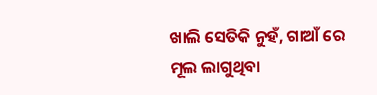ଖାଲି ସେତିକି ନୁହଁ, ଗାଆଁ ରେ ମୂଲ ଲାଗୁଥିବା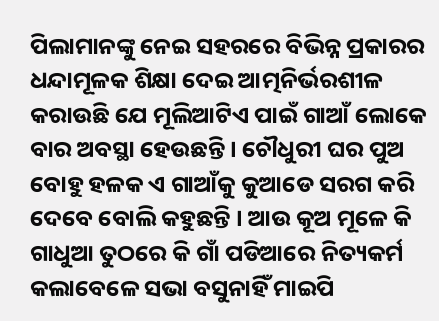ପିଲାମାନଙ୍କୁ ନେଇ ସହରରେ ବିଭିନ୍ନ ପ୍ରକାରର ଧନ୍ଦାମୂଳକ ଶିକ୍ଷା ଦେଇ ଆତ୍ମନିର୍ଭରଶୀଳ କରାଉଛି ଯେ ମୂଲିଆଟିଏ ପାଇଁ ଗାଆଁ ଲୋକେ ବାର ଅବସ୍ଥା ହେଉଛନ୍ତି । ଚୌଧୁରୀ ଘର ପୁଅ ବୋହୁ ହଳକ ଏ ଗାଆଁକୁ କୁଆଡେ ସରଗ କରି ଦେବେ ବୋଲି କହୁଛନ୍ତି । ଆଉ କୂଅ ମୂଳେ କି ଗାଧୁଆ ତୁଠରେ କି ଗାଁ ପଡିଆରେ ନିତ୍ୟକର୍ମ କଲାବେଳେ ସଭା ବସୁନାହିଁ ମାଇପି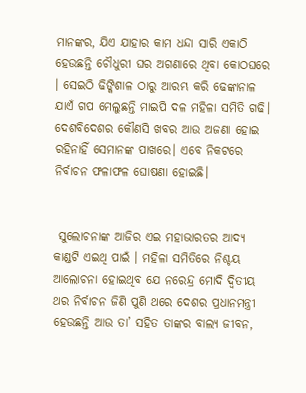ମାନଙ୍କର, ଯିଏ ଯାହାର କାମ ଧନ୍ଦା ସାରି ଏକାଠି ହେଉଛନ୍ତି ଚୌଧୁରୀ ଘର ଅଗଣାରେ ଥିବା କୋଠଘରେ । ସେଇଠି ଢିଙ୍କିଶାଳ ଠାରୁ ଆରମ୍ଭ କରି ଢେଙ୍କାନାଳ ଯାଏଁ ଗପ ମେଲୁଛନ୍ତି ମାଇପି ଦଳ ମହିଳା ସମିତି ଗଢି। ଦେଶବିଦେଶର କୌଣସି ଖବର ଆଉ ଅଜଣା ହୋଇ ରହିନାହିଁ ସେମାନଙ୍କ ପାଖରେ। ଏବେ ନିକଟରେ ନିର୍ବାଚନ ଫଳାଫଳ ଘୋଷଣା ହୋଇଛି।


 ସୁଲୋଚନାଙ୍କ ଆଜିର ଏଇ ମହାଭାରତର ଆଦ୍ୟ କାଣ୍ଡଟି ଏଇଥି ପାଇଁ । ମହିଳା ସମିତିରେ ନିଶ୍ଚୟ ଆଲୋଚନା ହୋଇଥିବ ଯେ ନରେନ୍ଦ୍ର ମୋଦି ଦ୍ୱିତୀୟ ଥର ନିର୍ବାଚନ ଜିଣି ପୁଣି ଥରେ ଦେଶର ପ୍ରଧାନମନ୍ତ୍ରୀ ହେଉଛନ୍ତି ଆଉ ତା’ ସହିତ ତାଙ୍କର ବାଲ୍ୟ ଜୀବନ,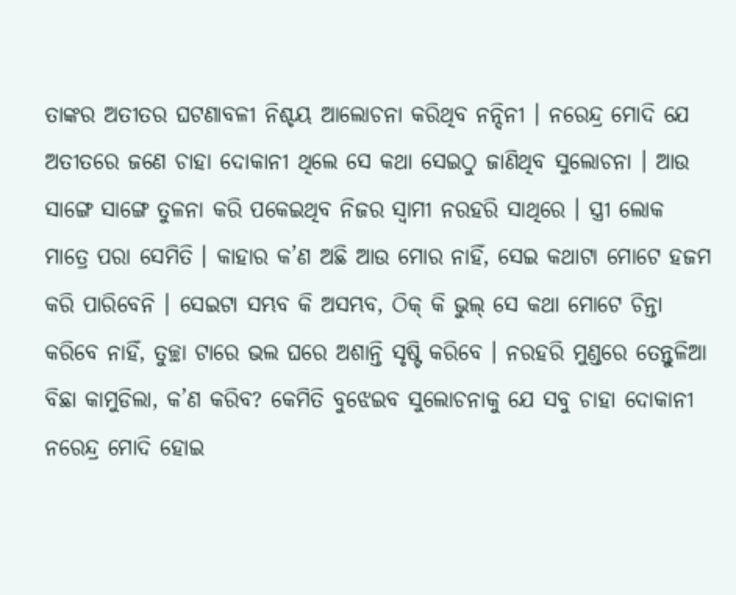ତାଙ୍କର ଅତୀତର ଘଟଣାବଳୀ ନିଶ୍ଚୟ ଆଲୋଚନା କରିଥିବ ନନ୍ଦିନୀ । ନରେନ୍ଦ୍ର ମୋଦି ଯେ ଅତୀତରେ ଜଣେ ଚାହା ଦୋକାନୀ ଥିଲେ ସେ କଥା ସେଇଠୁ ଜାଣିଥିବ ସୁଲୋଚନା । ଆଉ ସାଙ୍ଗେ ସାଙ୍ଗେ ତୁଳନା କରି ପକେଇଥିବ ନିଜର ସ୍ୱାମୀ ନରହରି ସାଥିରେ । ସ୍ତ୍ରୀ ଲୋକ ମାତ୍ରେ ପରା ସେମିତି । କାହାର କ’ଣ ଅଛି ଆଉ ମୋର ନାହିଁ, ସେଇ କଥାଟା ମୋଟେ ହଜମ କରି ପାରିବେନି । ସେଇଟା ସମ୍ଭବ କି ଅସମ୍ଭବ, ଠିକ୍ କି ଭୁଲ୍ ସେ କଥା ମୋଟେ ଚିନ୍ତା କରିବେ ନାହିଁ, ତୁଚ୍ଛା ଟାରେ ଭଲ ଘରେ ଅଶାନ୍ତି ସୃଷ୍ଟି କରିବେ । ନରହରି ମୁଣ୍ଡରେ ତେନ୍ତୁଳିଆ ବିଛା କାମୁଡିଲା, କ’ଣ କରିବ? କେମିତି ବୁଝେଇବ ସୁଲୋଚନାକୁ ଯେ ସବୁ ଚାହା ଦୋକାନୀ ନରେନ୍ଦ୍ର ମୋଦି ହୋଇ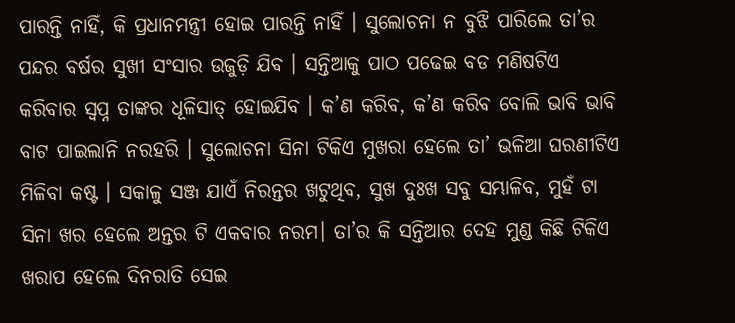ପାରନ୍ତି ନାହିଁ, କି ପ୍ରଧାନମନ୍ତ୍ରୀ ହୋଇ ପାରନ୍ତି ନାହିଁ । ସୁଲୋଚନା ନ ବୁଝି ପାରିଲେ ତା’ର ପନ୍ଦର ବର୍ଷର ସୁଖୀ ସଂସାର ଉଜୁଡ଼ି ଯିବ । ସନ୍ତିଆକୁ ପାଠ ପଢେଇ ବଡ ମଣିଷଟିଏ କରିବାର ସ୍ୱପ୍ନ ତାଙ୍କର ଧୂଳିସାତ୍ ହୋଇଯିବ । କ’ଣ କରିବ, କ’ଣ କରିବ ବୋଲି ଭାବି ଭାବି ବାଟ ପାଇଲାନି ନରହରି । ସୁଲୋଚନା ସିନା ଟିକିଏ ମୁଖରା ହେଲେ ତା’ ଭଳିଆ ଘରଣୀଟିଏ ମିଳିବା କଷ୍ଟ । ସକାଳୁ ସଞ୍ଜ ଯାଏଁ ନିରନ୍ତର ଖଟୁଥିବ, ସୁଖ ଦୁଃଖ ସବୁ ସମ୍ଭାଳିବ, ମୁହଁ ଟା ସିନା ଖର ହେଲେ ଅନ୍ତର ଟି ଏକବାର ନରମ। ତା’ର କି ସନ୍ତିଆର ଦେହ ମୁଣ୍ଡ କିଛି ଟିକିଏ ଖରାପ ହେଲେ ଦିନରାତି ସେଇ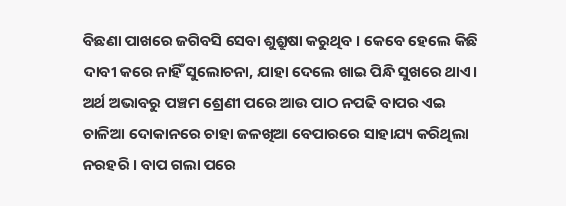ବିଛଣା ପାଖରେ ଜଗିବସି ସେବା ଶୁଶ୍ରୁଷା କରୁଥିବ । କେବେ ହେଲେ କିଛି ଦାବୀ କରେ ନାହିଁ ସୁଲୋଚନା, ଯାହା ଦେଲେ ଖାଇ ପିନ୍ଧି ସୁଖରେ ଥାଏ। ଅର୍ଥ ଅଭାବରୁ ପଞ୍ଚମ ଶ୍ରେଣୀ ପରେ ଆଉ ପାଠ ନପଢି ବାପର ଏଇ ଚାଳିଆ ଦୋକାନରେ ଚାହା ଜଳଖିଆ ବେପାରରେ ସାହାଯ୍ୟ କରିଥିଲା ନରହରି । ବାପ ଗଲା ପରେ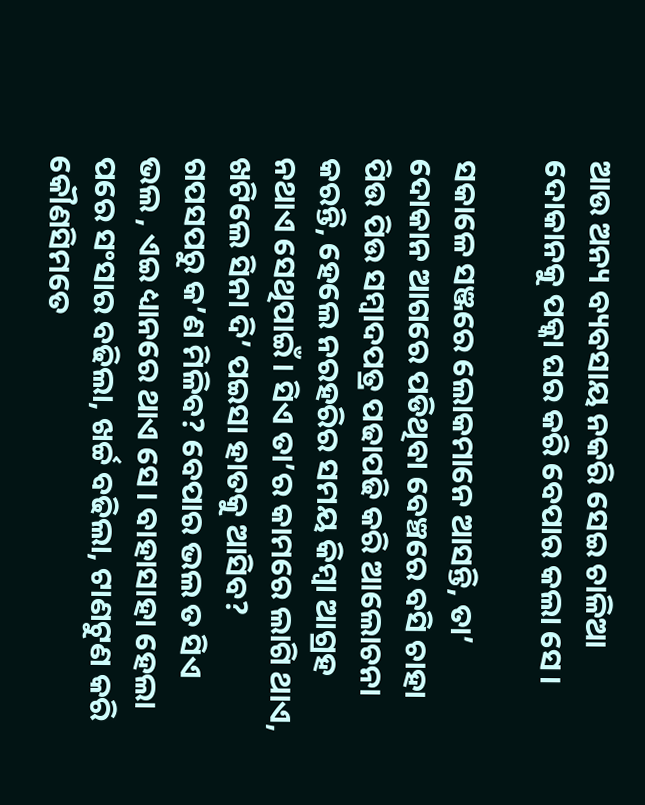ଆଉ ଅନ୍ୟ ବ୍ୟବସାୟ ନକରି ସେଇ ଚାଳିଆ ଦୋକାନକୁ ପକ୍କା ଘର କରି ବେପାର କଲା ସେ।

ସକାଳେ ସଞ୍ଜରେ ଲୋକମାନେ ଆସନ୍ତି, ତା’ ଦୋକାନ ଆଗରେ ପଡିଥିବା ବେଞ୍ଚରେ ବସି ଚାହା ପିଉ ପିଉ ସମ୍ବାଦପତ୍ର ପଢାପଢି କରି ଆଲୋଚନା କରନ୍ତି, ହେଲେ ନରହରିର ସମୟ କିମ୍ବା ଆଗ୍ରହ ନଥାଏ ସେଥିପାଇଁ । ସିଏ ତା’ର କାମରେ ଲାଗି ଥାଏ, ଖଟିଲେ ସିନା ଦି’ ପଇସା ହାତକୁ ଆସିବ? ଗପସପରୁ କ’ଣ ମିଳିବ? ବେପାର ଭଲ ତ ସିଏ ଭଲ , ଏଇ ଧ୍ୟାନରେ ଥାଏ ସେ। ବାହାସାହା ହେଲା ପରେ ସଂସାର ବଢିଲା, ଖର୍ଚ୍ଚ ବଢିଲା, ଟାଣଟୁଣ କରି କୌଣସିମତେ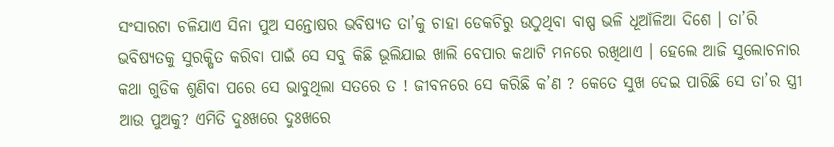ସଂସାରଟା ଚଳିଯାଏ ସିନା ପୁଅ ସନ୍ତୋଷର ଭବିଷ୍ୟତ ତା’କୁ ଚାହା ଡେକଚିରୁ ଉଠୁଥିବା ବାଷ୍ପ ଭଳି ଧୂଆଁଳିଆ ଦିଶେ । ତା’ରି ଭବିଷ୍ୟତକୁ ସୁରକ୍ଷିତ କରିବା ପାଇଁ ସେ ସବୁ କିଛି ଭୂଲିଯାଇ ଖାଲି ବେପାର କଥାଟି ମନରେ ରଖିଥାଏ । ହେଲେ ଆଜି ସୁଲୋଚନାର କଥା ଗୁଡିକ ଶୁଣିବା ପରେ ସେ ଭାବୁଥିଲା ସତରେ ତ ! ଜୀବନରେ ସେ କରିଛି କ’ଣ ? କେତେ ସୁଖ ଦେଇ ପାରିଛି ସେ ତା’ର ସ୍ତ୍ରୀ ଆଉ ପୁଅକୁ? ଏମିତି ଦୁଃଖରେ ଦୁଃଖରେ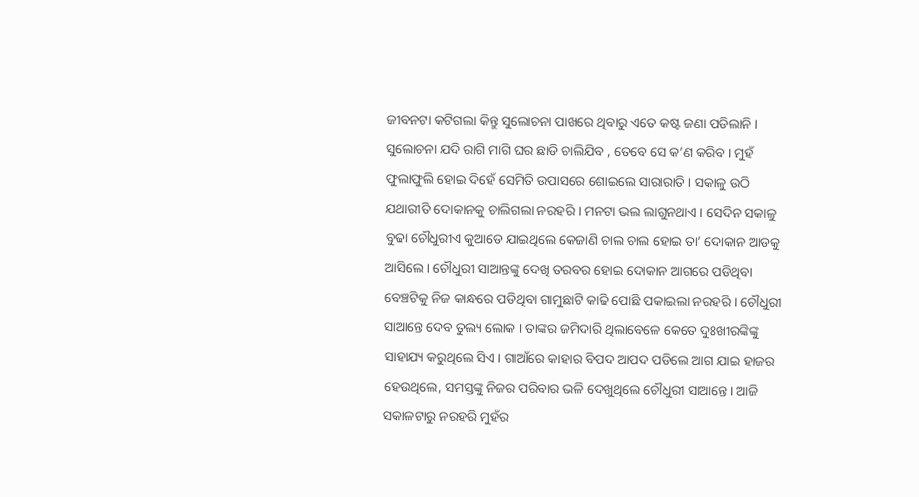ଜୀବନଟା କଟିଗଲା କିନ୍ତୁ ସୁଲୋଚନା ପାଖରେ ଥିବାରୁ ଏତେ କଷ୍ଟ ଜଣା ପଡିଲାନି । ସୁଲୋଚନା ଯଦି ରାଗି ମାଗି ଘର ଛାଡି ଚାଲିଯିବ , ତେବେ ସେ କ’ଣ କରିବ । ମୁହଁ ଫୁଲାଫୁଲି ହୋଇ ଦିହେଁ ସେମିତି ଉପାସରେ ଶୋଇଲେ ସାରାରାତି । ସକାଳୁ ଉଠି ଯଥାରୀତି ଦୋକାନକୁ ଚାଲିଗଲା ନରହରି । ମନଟା ଭଲ ଲାଗୁନଥାଏ । ସେଦିନ ସକାଳୁ ବୁଢା ଚୌଧୁରୀଏ କୁଆଡେ ଯାଇଥିଲେ କେଜାଣି ଚାଲ ଚାଲ ହୋଇ ତା’ ଦୋକାନ ଆଡକୁ ଆସିଲେ । ଚୌଧୁରୀ ସାଆନ୍ତଙ୍କୁ ଦେଖି ତରବର ହୋଇ ଦୋକାନ ଆଗରେ ପଡିଥିବା ବେଞ୍ଚଟିକୁ ନିଜ କାନ୍ଧରେ ପଡିଥିବା ଗାମୁଛାଟି କାଢି ପୋଛି ପକାଇଲା ନରହରି । ଚୌଧୁରୀ ସାଆନ୍ତେ ଦେବ ତୁଲ୍ୟ ଲୋକ । ତାଙ୍କର ଜମିଦାରି ଥିଲାବେଳେ କେତେ ଦୁଃଖୀରଙ୍କିଙ୍କୁ ସାହାଯ୍ୟ କରୁଥିଲେ ସିଏ। ଗାଆଁରେ କାହାର ବିପଦ ଆପଦ ପଡିଲେ ଆଗ ଯାଇ ହାଜର ହେଉଥିଲେ, ସମସ୍ତଙ୍କୁ ନିଜର ପରିବାର ଭଳି ଦେଖୁଥିଲେ ଚୌଧୁରୀ ସାଆନ୍ତେ। ଆଜି ସକାଳଟାରୁ ନରହରି ମୁହଁର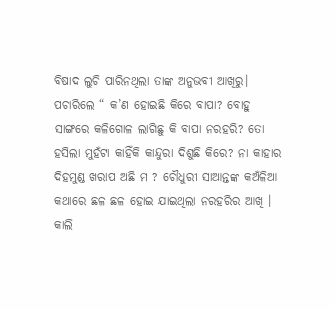ବିଷାଦ ଲୁଚି ପାରିନଥିଲା ତାଙ୍କ ଅନୁଭବୀ ଆଖିରୁ। ପଚାରିଲେ “ କ’ଣ ହୋଇଛି କିରେ ବାପା? ବୋହୁ ସାଙ୍ଗରେ କଳିଗୋଳ ଲାଗିଛୁ କି ବାପା ନରହରି? ତୋ ହସିଲା ମୁହଁଟା କାହିଁକି କାନ୍ଦୁରା ଦିଶୁଛି କିରେ? ନା କାହାର ଦିହମୁଣ୍ଡ ଖରାପ ଅଛି ମ ? ଚୌଧୁରୀ ସାଆନ୍ତଙ୍କ କଅଁଳିଆ କଥାରେ ଛଳ ଛଳ ହୋଇ ଯାଇଥିଲା ନରହରିର ଆଖି । କାଲି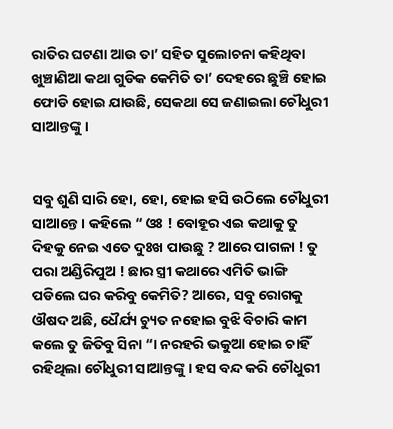ରାତିର ଘଟଣା ଆଉ ତା’ ସହିତ ସୁଲୋଚନା କହିଥିବା ଖୁଞ୍ଚାଣିଆ କଥା ଗୁଡିକ କେମିତି ତା’ ଦେହରେ ଛୁଞ୍ଚି ହୋଇ ଫୋଡି ହୋଇ ଯାଉଛି, ସେକଥା ସେ ଜଣାଇଲା ଚୌଧୁରୀ ସାଆନ୍ତଙ୍କୁ ।


ସବୁ ଶୁଣି ସାରି ହୋ, ହୋ, ହୋଇ ହସି ଉଠିଲେ ଚୌଧୁରୀ ସାଆନ୍ତେ । କହିଲେ “ ଓଃ ! ବୋହୂର ଏଇ କଥାକୁ ତୁ ଦିହକୁ ନେଇ ଏତେ ଦୁଃଖ ପାଉଛୁ ? ଆରେ ପାଗଳା ! ତୁ ପରା ଅଣ୍ଡିରିପୁଅ ! ଛାର ସ୍ତ୍ରୀ କଥାରେ ଏମିତି ଭାଙ୍ଗି ପଡିଲେ ଘର କରିବୁ କେମିତି? ଆରେ, ସବୁ ରୋଗକୁ ଔଷଦ ଅଛି, ଧୈର୍ଯ୍ୟ ଚ୍ୟୁତ ନହୋଇ ବୁଝି ବିଚାରି କାମ କଲେ ତୁ ଜିତିବୁ ସିନା “। ନରହରି ଭକୁଆ ହୋଇ ଚାହିଁ ରହିଥିଲା ଚୌଧୁରୀ ସାଆନ୍ତଙ୍କୁ । ହସ ବନ୍ଦ କରି ଚୌଧୁରୀ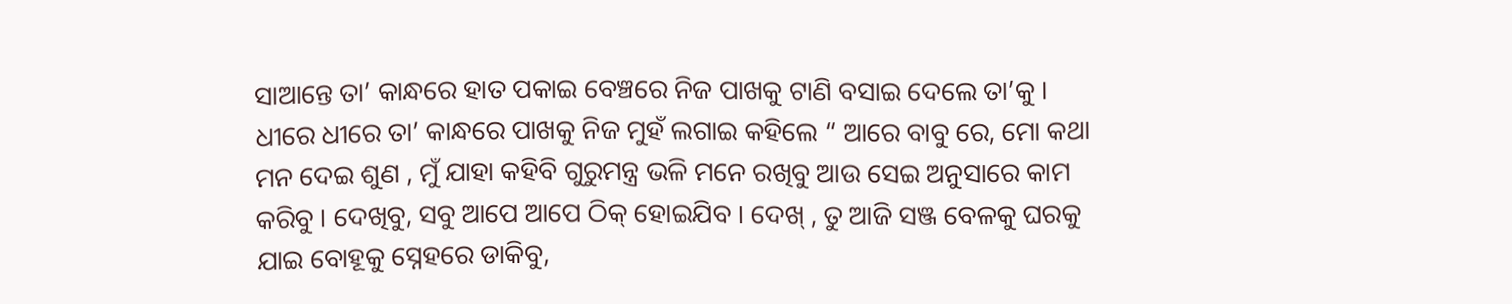ସାଆନ୍ତେ ତା’ କାନ୍ଧରେ ହାତ ପକାଇ ବେଞ୍ଚରେ ନିଜ ପାଖକୁ ଟାଣି ବସାଇ ଦେଲେ ତା’କୁ । ଧୀରେ ଧୀରେ ତା’ କାନ୍ଧରେ ପାଖକୁ ନିଜ ମୁହଁ ଲଗାଇ କହିଲେ “ ଆରେ ବାବୁ ରେ, ମୋ କଥା ମନ ଦେଇ ଶୁଣ , ମୁଁ ଯାହା କହିବି ଗୁରୁମନ୍ତ୍ର ଭଳି ମନେ ରଖିବୁ ଆଉ ସେଇ ଅନୁସାରେ କାମ କରିବୁ । ଦେଖିବୁ, ସବୁ ଆପେ ଆପେ ଠିକ୍ ହୋଇଯିବ । ଦେଖ୍ , ତୁ ଆଜି ସଞ୍ଜ ବେଳକୁ ଘରକୁ ଯାଇ ବୋହୂକୁ ସ୍ନେହରେ ଡାକିବୁ,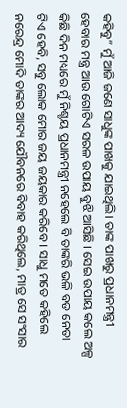କହିବୁ” ମୁଁ ଆଜି ଜଣେ ସାଧୁଙ୍କ ପାଖକୁ ଯାଇଥିଲି। ତାଙ୍କ ପାଖରୁ ପ୍ରଧାନମନ୍ତ୍ରୀ ହେବାର ମନ୍ତ୍ର ଆଉ ଗୋଟିଏ ସରଳ ଉପାୟ ବୁଝି ଆସିଛି । ସେଇ ଉପାୟ କଲେ ଅଳ୍ପ କିଛି ଦିନ ମଧ୍ୟରେ ମୁଁ ନିଶ୍ଚୟ ପ୍ରଧାନମନ୍ତ୍ରୀ ନହେଲେ ବି ତାଙ୍କରି ଭଳି ବଡ ନେତା ଟିଏ ହେବି, ସବୁ ଲୋକ ମୋର ଜୟ ଜୟକାର କରିବେ । ସାଧୁ ମତେ କହିଲେ ନରେନ୍ଦ୍ର ମୋଦି ତାଙ୍କର ଆଦ୍ୟ ଯୌବନରେ ବିବାହ କରିଥିଲେ, ମାତ୍ର ସେ ସଂସାର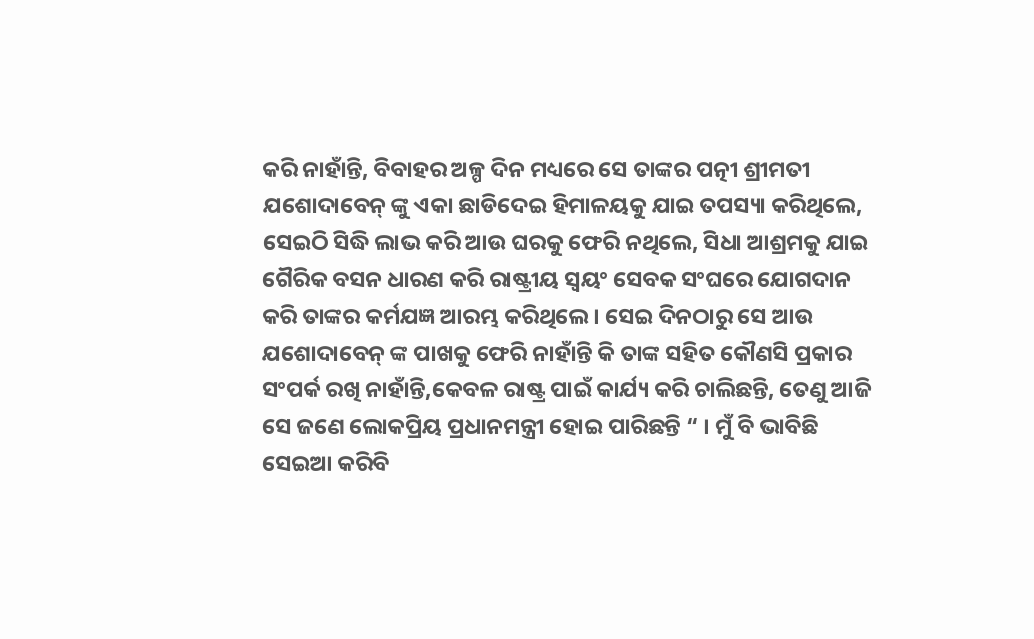କରି ନାହାଁନ୍ତି, ବିବାହର ଅଳ୍ପ ଦିନ ମଧ୍ୟରେ ସେ ତାଙ୍କର ପତ୍ନୀ ଶ୍ରୀମତୀ ଯଶୋଦାବେନ୍ ଙ୍କୁ ଏକା ଛାଡିଦେଇ ହିମାଳୟକୁ ଯାଇ ତପସ୍ୟା କରିଥିଲେ, ସେଇଠି ସିଦ୍ଧି ଲାଭ କରି ଆଉ ଘରକୁ ଫେରି ନଥିଲେ, ସିଧା ଆଶ୍ରମକୁ ଯାଇ ଗୈରିକ ବସନ ଧାରଣ କରି ରାଷ୍ଟ୍ରୀୟ ସ୍ଵୟଂ ସେବକ ସଂଘରେ ଯୋଗଦାନ କରି ତାଙ୍କର କର୍ମଯଜ୍ଞ ଆରମ୍ଭ କରିଥିଲେ । ସେଇ ଦିନଠାରୁ ସେ ଆଉ ଯଶୋଦାବେନ୍ ଙ୍କ ପାଖକୁ ଫେରି ନାହାଁନ୍ତି କି ତାଙ୍କ ସହିତ କୌଣସି ପ୍ରକାର ସଂପର୍କ ରଖି ନାହାଁନ୍ତି,କେବଳ ରାଷ୍ଟ୍ର ପାଇଁ କାର୍ଯ୍ୟ କରି ଚାଲିଛନ୍ତି, ତେଣୁ ଆଜି ସେ ଜଣେ ଲୋକପ୍ରିୟ ପ୍ରଧାନମନ୍ତ୍ରୀ ହୋଇ ପାରିଛନ୍ତି “ । ମୁଁ ବି ଭାବିଛି ସେଇଆ କରିବି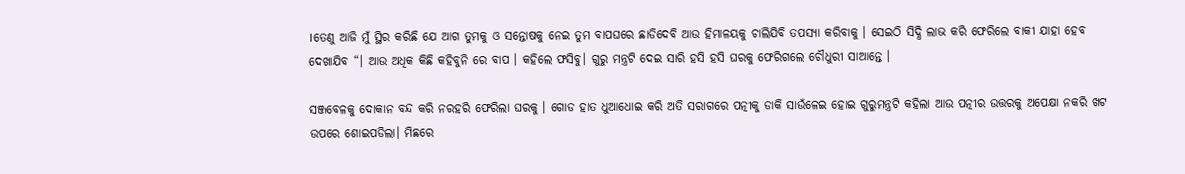।ତେଣୁ ଆଜି ମୁଁ ସ୍ଥିର କରିଛି ଯେ ଆଗ ତୁମକୁ ଓ ସନ୍ତୋଷକୁ ନେଇ ତୁମ ବାପଘରେ ଛାଡିଦେବି ଆଉ ହିମାଳୟକୁ ଚାଲିଯିବି ତପସ୍ୟା କରିବାକୁ । ସେଇଠି ସିଦ୍ଧି ଲାଭ କରି ଫେରିଲେ ବାକୀ ଯାହା ହେବ ଦେଖାଯିବ “। ଆଉ ଅଧିକ କିଛି କହିବୁନି ରେ ବାପ । କହିଲେ ଫସିବୁ। ଗୁରୁ ମନ୍ତ୍ରଟି ଦେଇ ସାରି ହସି ହସି ଘରକୁ ଫେରିଗଲେ ଚୌଧୁରୀ ସାଆନ୍ତେ ।

ସଞ୍ଜବେଳକୁ ଦୋକାନ ବନ୍ଦ କରି ନରହରି ଫେରିଲା ଘରକୁ । ଗୋଡ ହାତ ଧୁଆଧୋଇ କରି ଅତି ସରାଗରେ ପତ୍ନୀକୁ ଡାକି ସାଉଁଳେଇ ହୋଇ ଗୁରୁମନ୍ତ୍ରଟି କହିଲା ଆଉ ପତ୍ନୀର ଉତ୍ତରକୁ ଅପେକ୍ଷା ନକରି ଖଟ ଉପରେ ଶୋଇପଡିଲା। ମିଛରେ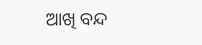ଆଖି ବନ୍ଦ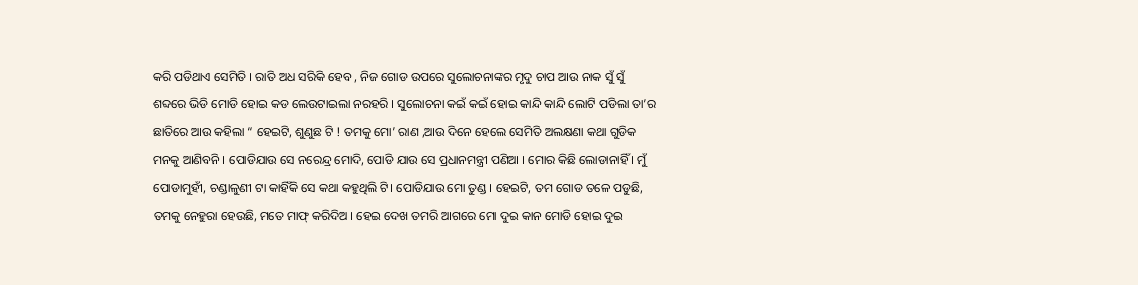କରି ପଡିଥାଏ ସେମିତି । ରାତି ଅଧ ସରିକି ହେବ , ନିଜ ଗୋଡ ଉପରେ ସୁଲୋଚନାଙ୍କର ମୃଦୁ ଚାପ ଆଉ ନାକ ସୁଁ ସୁଁ ଶବ୍ଦରେ ଭିଡି ମୋଡି ହୋଇ କଡ ଲେଉଟାଇଲା ନରହରି । ସୁଲୋଚନା କଇଁ କଇଁ ହୋଇ କାନ୍ଦି କାନ୍ଦି ଲୋଟି ପଡିଲା ତା’ର ଛାତିରେ ଆଉ କହିଲା “ ହେଇଟି, ଶୁଣୁଛ ଟି ! ତମକୁ ମୋ’ ରାଣ ,ଆଉ ଦିନେ ହେଲେ ସେମିତି ଅଲକ୍ଷଣା କଥା ଗୁଡିକ ମନକୁ ଆଣିବନି । ପୋଡିଯାଉ ସେ ନରେନ୍ଦ୍ର ମୋଦି, ପୋଡି ଯାଉ ସେ ପ୍ରଧାନମନ୍ତ୍ରୀ ପଣିଆ । ମୋର କିଛି ଲୋଡାନାହିଁ । ମୁଁ ପୋଡାମୁହୀଁ, ଚଣ୍ଡାଳୁଣୀ ଟା କାହିଁକି ସେ କଥା କହୁଥିଲି ଟି। ପୋଡିଯାଉ ମୋ ତୁଣ୍ଡ । ହେଇଟି, ତମ ଗୋଡ ତଳେ ପଡୁଛି, ତମକୁ ନେହୁରା ହେଉଛି, ମତେ ମାଫ୍ କରିଦିଅ । ହେଇ ଦେଖ ତମରି ଆଗରେ ମୋ ଦୁଇ କାନ ମୋଡି ହୋଇ ଦୁଇ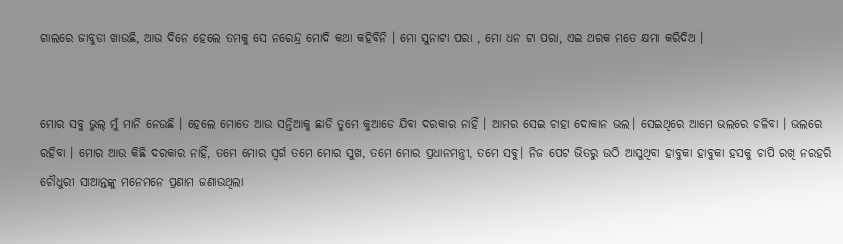ଗାଲରେ ଜାବୁଡା ଖାଉଛି, ଆଉ ଦିନେ ହେଲେ ତମକୁ ସେ ନରେନ୍ଦ୍ର ମୋଦି କଥା କହିବିନି । ମୋ ସୁନାଟା ପରା , ମୋ ଧନ ଟା ପରା, ଏଇ ଥରକ ମତେ କ୍ଷମା କରିଦିଅ ।


ମୋର ସବୁ ଭୁଲ୍ ମୁଁ ମାନି ନେଉଛି । ହେଲେ ମୋତେ ଆଉ ସନ୍ତିଆକୁ ଛାଡି ତୁମେ କୁଆଡେ ଯିବା ଦରକାର ନାହିଁ । ଆମର ସେଇ ଚାହା ଦୋକାନ ଭଲ। ସେଇଥିରେ ଆମେ ଭଲରେ ଚଳିବା । ଭଲରେ ରହିବା । ମୋର ଆଉ କିଛି ଦରକାର ନାହିଁ, ତମେ ମୋର ସ୍ୱର୍ଗ ତମେ ମୋର ସୁଖ, ତମେ ମୋର ପ୍ରଧାନମନ୍ତ୍ରୀ, ତମେ ସବୁ। ନିଜ ପେଟ ଭିତରୁ ଉଠି ଆସୁଥିବା ହାବୁକା ହାବୁକା ହସକୁ ଚାପି ରଖି ନରହରି ଚୌଧୁରୀ ସାଆନ୍ତଙ୍କୁ ମନେମନେ ପ୍ରଣାମ ଜଣାଉଥିଲା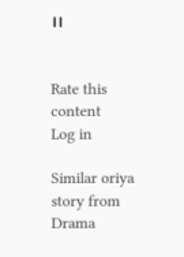।।


Rate this content
Log in

Similar oriya story from Drama